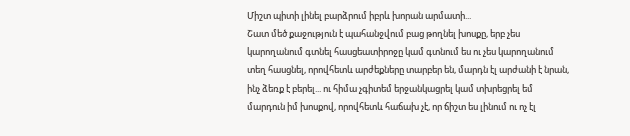Միշտ պիտի լինել բարձրում իբրև խորան արմատի...
Շատ մեծ քաջություն է պահանջվում բաց թողնել խոսքը, երբ չես կարողանում գտնել հասցեատիրոջը կամ գտնում ես ու չես կարողանում տեղ հասցնել, որովհետև արժեքները տարբեր են, մարդն էլ արժանի է նրան, ինչ ձեռք է բերել... ու հիմա չգիտեմ երջանկացրել կամ տխրեցրել եմ մարդուն իմ խոսքով, որովհետև հաճախ չէ, որ ճիշտ ես լինում ու ոչ էլ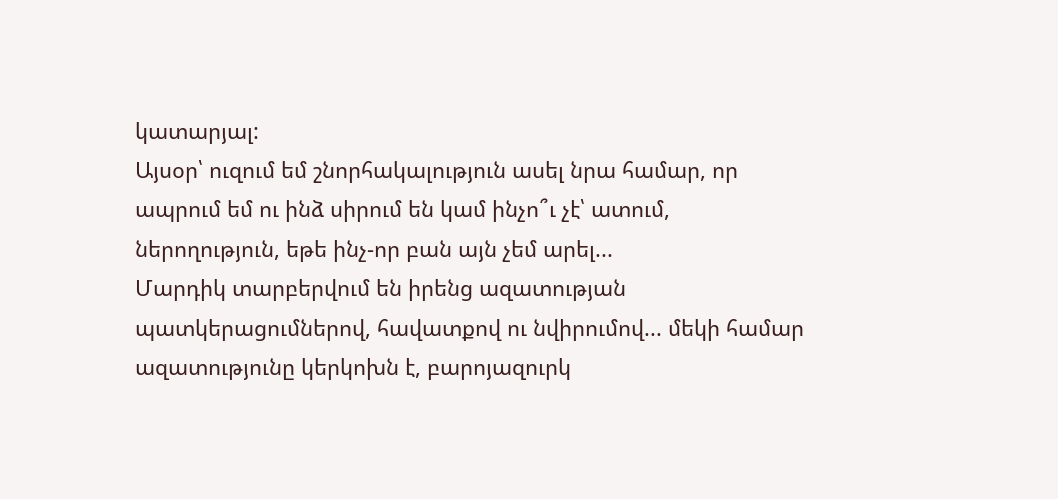կատարյալ:
Այսօր՝ ուզում եմ շնորհակալություն ասել նրա համար, որ ապրում եմ ու ինձ սիրում են կամ ինչո՞ւ չէ՝ ատում, ներողություն, եթե ինչ-որ բան այն չեմ արել...
Մարդիկ տարբերվում են իրենց ազատության պատկերացումներով, հավատքով ու նվիրումով... մեկի համար ազատությունը կերկոխն է, բարոյազուրկ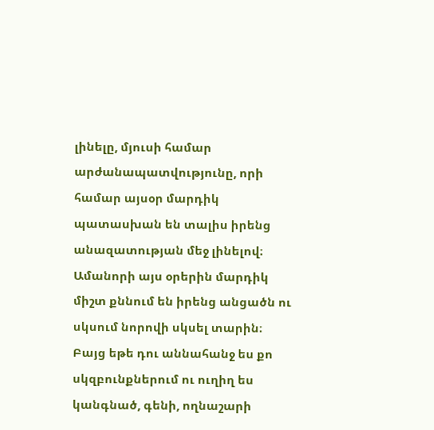լինելը, մյուսի համար արժանապատվությունը, որի համար այսօր մարդիկ պատասխան են տալիս իրենց անազատության մեջ լինելով։
Ամանորի այս օրերին մարդիկ միշտ քննում են իրենց անցածն ու սկսում նորովի սկսել տարին։ Բայց եթե դու աննահանջ ես քո սկզբունքներում ու ուղիղ ես կանգնած, գենի, ողնաշարի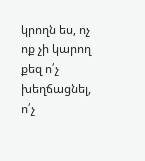կրողն ես, ոչ ոք չի կարող քեզ ո՛չ խեղճացնել, ո՛չ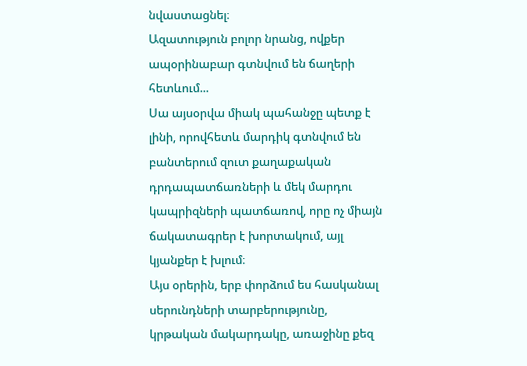նվաստացնել։
Ազատություն բոլոր նրանց, ովքեր ապօրինաբար գտնվում են ճաղերի հետևում...
Սա այսօրվա միակ պահանջը պետք է լինի, որովհետև մարդիկ գտնվում են բանտերում զուտ քաղաքական դրդապատճառների և մեկ մարդու կապրիզների պատճառով, որը ոչ միայն ճակատագրեր է խորտակում, այլ կյանքեր է խլում։
Այս օրերին, երբ փորձում ես հասկանալ սերունդների տարբերությունը, կրթական մակարդակը, առաջինը քեզ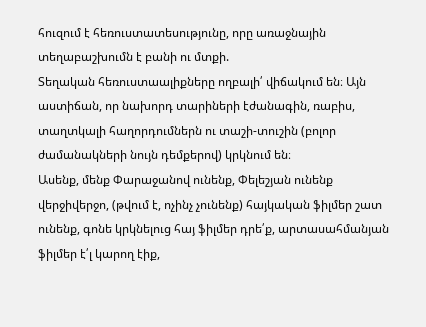հուզում է հեռուստատեսությունը, որը առաջնային տեղաբաշխումն է բանի ու մտքի.
Տեղական հեռուստաալիքները ողբալի՛ վիճակում են։ Այն աստիճան, որ նախորդ տարիների էժանագին, ռաբիս, տաղտկալի հաղորդումներն ու տաշի-տուշին (բոլոր ժամանակների նույն դեմքերով) կրկնում են։
Ասենք, մենք Փարաջանով ունենք, Փելեշյան ունենք վերջիվերջո, (թվում է, ոչինչ չունենք) հայկական ֆիլմեր շատ ունենք, գոնե կրկնելուց հայ ֆիլմեր դրե՛ք, արտասահմանյան ֆիլմեր է՛լ կարող էիք,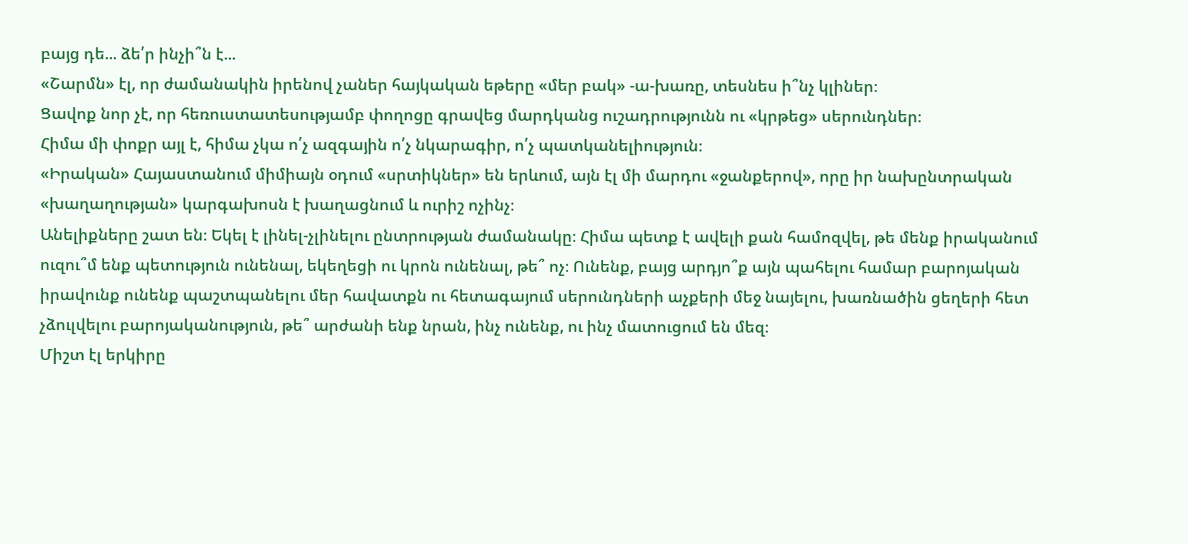բայց դե... ձե՛ր ինչի՞ն է...
«Շարմն» էլ, որ ժամանակին իրենով չաներ հայկական եթերը «մեր բակ» -ա-խառը, տեսնես ի՞նչ կլիներ։
Ցավոք նոր չէ, որ հեռուստատեսությամբ փողոցը գրավեց մարդկանց ուշադրությունն ու «կրթեց» սերունդներ։
Հիմա մի փոքր այլ է, հիմա չկա ո՛չ ազգային ո՛չ նկարագիր, ո՛չ պատկանելիություն։
«Իրական» Հայաստանում միմիայն օդում «սրտիկներ» են երևում, այն էլ մի մարդու «ջանքերով», որը իր նախընտրական «խաղաղության» կարգախոսն է խաղացնում և ուրիշ ոչինչ։
Անելիքները շատ են։ Եկել է լինել-չլինելու ընտրության ժամանակը։ Հիմա պետք է ավելի քան համոզվել, թե մենք իրականում ուզու՞մ ենք պետություն ունենալ, եկեղեցի ու կրոն ունենալ, թե՞ ոչ։ Ունենք, բայց արդյո՞ք այն պահելու համար բարոյական իրավունք ունենք պաշտպանելու մեր հավատքն ու հետագայում սերունդների աչքերի մեջ նայելու, խառնածին ցեղերի հետ չձուլվելու բարոյականություն, թե՞ արժանի ենք նրան, ինչ ունենք, ու ինչ մատուցում են մեզ։
Միշտ էլ երկիրը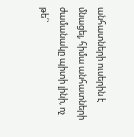անհատների ուսերին է մնացել, հիմա անհատների ժամանակը պիտի լինի, ոչ թե՛`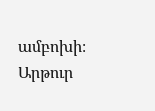ամբոխի։
Արթուր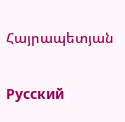Հայրապետյան

Русский